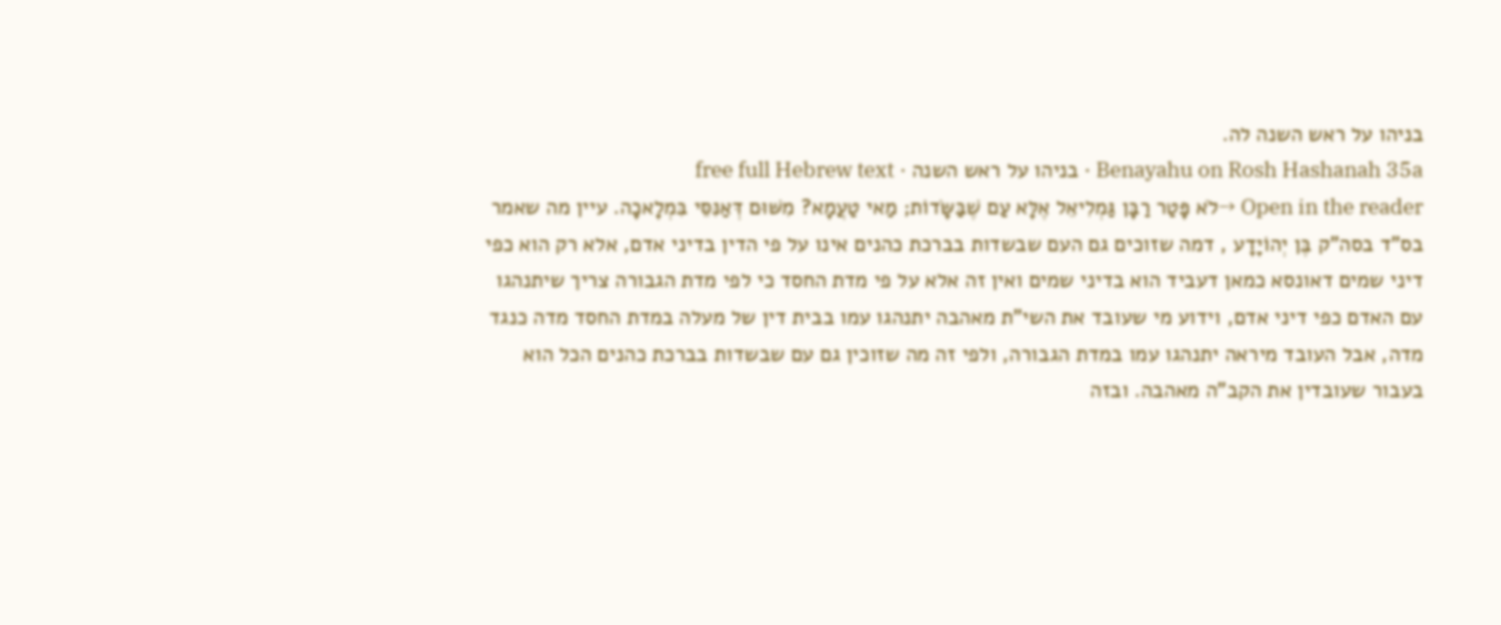בניהו על ראש השנה לה.
Benayahu on Rosh Hashanah 35a · בניהו על ראש השנה · free full Hebrew text
Open in the reader →לֹא פָּטַר רַבָּן גַּמְלִיאֵל אֶלָּא עַם שֶׁבַּשָּׂדוֹת; מַאי טַעֲמָא? מִשּׁוּם דְּאַנִּסֵּי בִּמְלָאכָה. עיין מה שאמר בס"ד בסה"ק בֶּן יְהוֹיָדָע , דמה שזוכים גם העם שבשדות בברכת כהנים אינו על פי הדין בדיני אדם, אלא רק הוא כפי דיני שמים דאונסא כמאן דעביד הוא בדיני שמים ואין זה אלא על פי מדת החסד כי לפי מדת הגבורה צריך שיתנהגו עם האדם כפי דיני אדם, וידוע מי שעובד את השי"ת מאהבה יתנהגו עמו בבית דין של מעלה במדת החסד מדה כנגד מדה, אבל העובד מיראה יתנהגו עמו במדת הגבורה, ולפי זה מה שזוכין גם עם שבשדות בברכת כהנים הכל הוא בעבור שעובדין את הקב"ה מאהבה. ובזה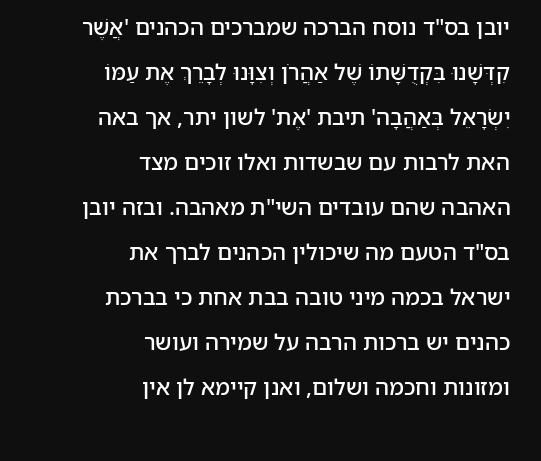יובן בס"ד נוסח הברכה שמברכים הכהנים 'אֲשֶׁר קִדְּשָׁנוּ בִּקְדֻשָּׁתוֹ שֶׁל אַהֲרֹן וְצִוָּנוּ לְבָרֵךְ אֶת עַמּוֹ יִשְׂרָאֵל בְּאַהֲבָה' תיבת 'אֶת' לשון יתר, אך באה האת לרבות עם שבשדות ואלו זוכים מצד האהבה שהם עובדים השי"ת מאהבה. ובזה יובן בס"ד הטעם מה שיכולין הכהנים לברך את ישראל בכמה מיני טובה בבת אחת כי בברכת כהנים יש ברכות הרבה על שמירה ועושר ומזונות וחכמה ושלום, ואנן קיימא לן אין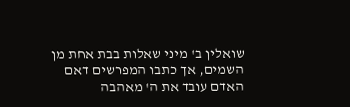שואלין ב' מיני שאלות בבת אחת מן השמים, אך כתבו המפרשים דאם האדם עובד את ה' מאהבה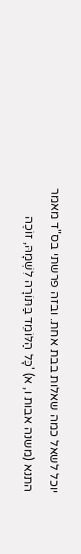יוכל לשאל כמה שאלות בבת אחת. ובזה פרשתי בס"ד מאמר התנא (משנה אבות ו, א) 'כָּל הַלּוֹמֵד בַּתּוֹרָה לִשְׁמָהּ, זוֹכֶה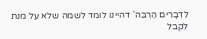לִדְבָרִים הַרְבֵּה' דהיינו לומד לשמה שלא על מנת לקבל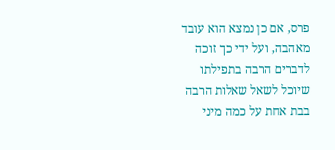פרס, אם כן נמצא הוא עובד מאהבה, ועל ידי כך זוכה לדברים הרבה בתפילתו שיוכל לשאל שאלות הרבה בבת אחת על כמה מיני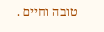טובה וחיים .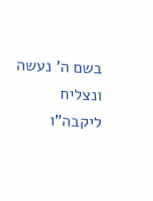בשם ה' נעשה ונצליח ליקבה"ו